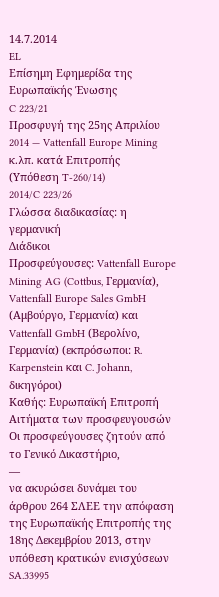14.7.2014
EL
Επίσημη Εφημερίδα της Ευρωπαϊκής Ένωσης
C 223/21
Προσφυγή της 25ης Απριλίου 2014 — Vattenfall Europe Mining κ.λπ. κατά Επιτροπής
(Υπόθεση T-260/14)
2014/C 223/26
Γλώσσα διαδικασίας: η γερμανική
Διάδικοι
Προσφεύγουσες: Vattenfall Europe Mining AG (Cottbus, Γερμανία), Vattenfall Europe Sales GmbH (Αμβούργο, Γερμανία) και Vattenfall GmbH (Βερολίνο, Γερμανία) (εκπρόσωποι: R. Karpenstein και C. Johann, δικηγόροι)
Καθής: Ευρωπαϊκή Επιτροπή
Αιτήματα των προσφευγουσών
Οι προσφεύγουσες ζητούν από το Γενικό Δικαστήριο,
—
να ακυρώσει δυνάμει του άρθρου 264 ΣΛΕΕ την απόφαση της Ευρωπαϊκής Επιτροπής της 18ης Δεκεμβρίου 2013, στην υπόθεση κρατικών ενισχύσεων SA.33995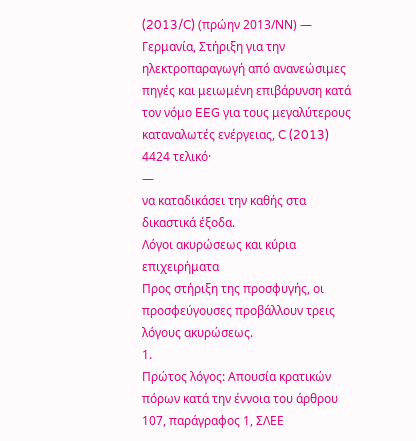(2013/C) (πρώην 2013/ΝΝ) — Γερμανία, Στήριξη για την ηλεκτροπαραγωγή από ανανεώσιμες πηγές και μειωμένη επιβάρυνση κατά τον νόμο EEG για τους μεγαλύτερους καταναλωτές ενέργειας, C (2013) 4424 τελικό·
—
να καταδικάσει την καθής στα δικαστικά έξοδα.
Λόγοι ακυρώσεως και κύρια επιχειρήματα
Προς στήριξη της προσφυγής, οι προσφεύγουσες προβάλλουν τρεις λόγους ακυρώσεως.
1.
Πρώτος λόγος: Απουσία κρατικών πόρων κατά την έννοια του άρθρου 107, παράγραφος 1, ΣΛΕΕ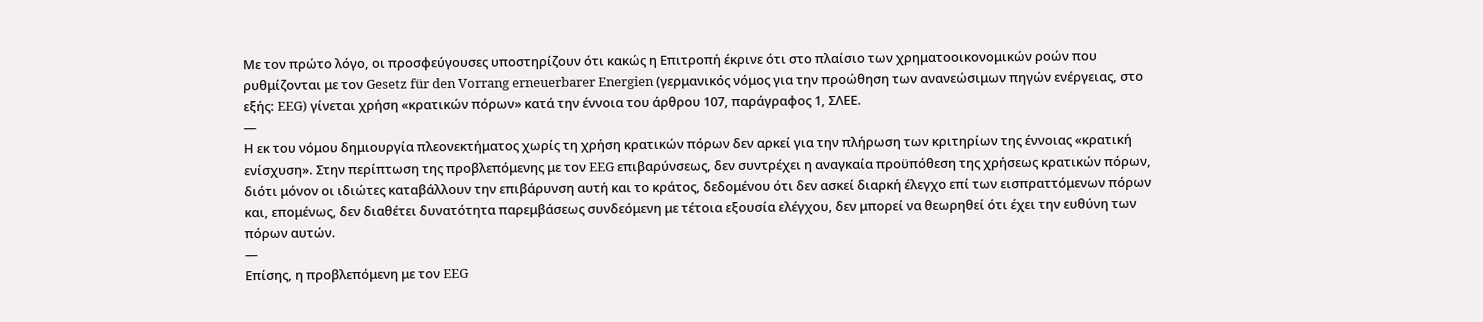Με τον πρώτο λόγο, οι προσφεύγουσες υποστηρίζουν ότι κακώς η Επιτροπή έκρινε ότι στο πλαίσιο των χρηματοοικονομικών ροών που ρυθμίζονται με τον Gesetz für den Vorrang erneuerbarer Energien (γερμανικός νόμος για την προώθηση των ανανεώσιμων πηγών ενέργειας, στο εξής: EEG) γίνεται χρήση «κρατικών πόρων» κατά την έννοια του άρθρου 107, παράγραφος 1, ΣΛΕΕ.
—
Η εκ του νόμου δημιουργία πλεονεκτήματος χωρίς τη χρήση κρατικών πόρων δεν αρκεί για την πλήρωση των κριτηρίων της έννοιας «κρατική ενίσχυση». Στην περίπτωση της προβλεπόμενης με τον EEG επιβαρύνσεως, δεν συντρέχει η αναγκαία προϋπόθεση της χρήσεως κρατικών πόρων, διότι μόνον οι ιδιώτες καταβάλλουν την επιβάρυνση αυτή και το κράτος, δεδομένου ότι δεν ασκεί διαρκή έλεγχο επί των εισπραττόμενων πόρων και, επομένως, δεν διαθέτει δυνατότητα παρεμβάσεως συνδεόμενη με τέτοια εξουσία ελέγχου, δεν μπορεί να θεωρηθεί ότι έχει την ευθύνη των πόρων αυτών.
—
Επίσης, η προβλεπόμενη με τον EEG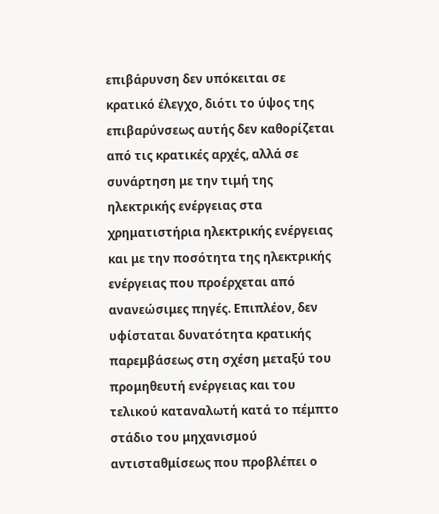επιβάρυνση δεν υπόκειται σε κρατικό έλεγχο, διότι το ύψος της επιβαρύνσεως αυτής δεν καθορίζεται από τις κρατικές αρχές, αλλά σε συνάρτηση με την τιμή της ηλεκτρικής ενέργειας στα χρηματιστήρια ηλεκτρικής ενέργειας και με την ποσότητα της ηλεκτρικής ενέργειας που προέρχεται από ανανεώσιμες πηγές. Επιπλέον, δεν υφίσταται δυνατότητα κρατικής παρεμβάσεως στη σχέση μεταξύ του προμηθευτή ενέργειας και του τελικού καταναλωτή κατά το πέμπτο στάδιο του μηχανισμού αντισταθμίσεως που προβλέπει ο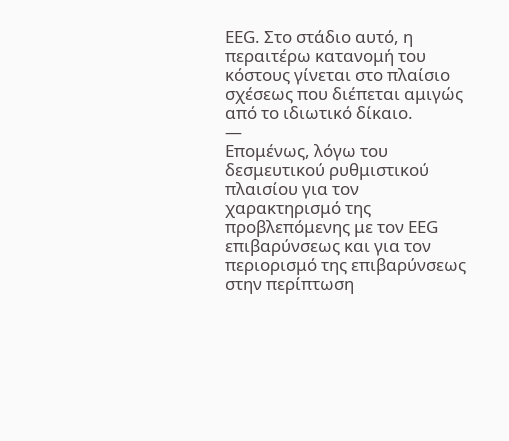EEG. Στο στάδιο αυτό, η περαιτέρω κατανομή του κόστους γίνεται στο πλαίσιο σχέσεως που διέπεται αμιγώς από το ιδιωτικό δίκαιο.
—
Επομένως, λόγω του δεσμευτικού ρυθμιστικού πλαισίου για τον χαρακτηρισμό της προβλεπόμενης με τον EEG επιβαρύνσεως και για τον περιορισμό της επιβαρύνσεως στην περίπτωση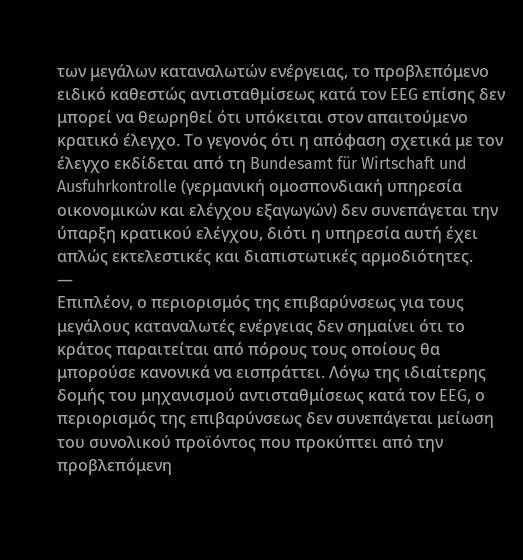των μεγάλων καταναλωτών ενέργειας, το προβλεπόμενο ειδικό καθεστώς αντισταθμίσεως κατά τον EEG επίσης δεν μπορεί να θεωρηθεί ότι υπόκειται στον απαιτούμενο κρατικό έλεγχο. Το γεγονός ότι η απόφαση σχετικά με τον έλεγχο εκδίδεται από τη Bundesamt für Wirtschaft und Ausfuhrkontrolle (γερμανική ομοσπονδιακή υπηρεσία οικονομικών και ελέγχου εξαγωγών) δεν συνεπάγεται την ύπαρξη κρατικού ελέγχου, διότι η υπηρεσία αυτή έχει απλώς εκτελεστικές και διαπιστωτικές αρμοδιότητες.
—
Επιπλέον, ο περιορισμός της επιβαρύνσεως για τους μεγάλους καταναλωτές ενέργειας δεν σημαίνει ότι το κράτος παραιτείται από πόρους τους οποίους θα μπορούσε κανονικά να εισπράττει. Λόγω της ιδιαίτερης δομής του μηχανισμού αντισταθμίσεως κατά τον EEG, ο περιορισμός της επιβαρύνσεως δεν συνεπάγεται μείωση του συνολικού προϊόντος που προκύπτει από την προβλεπόμενη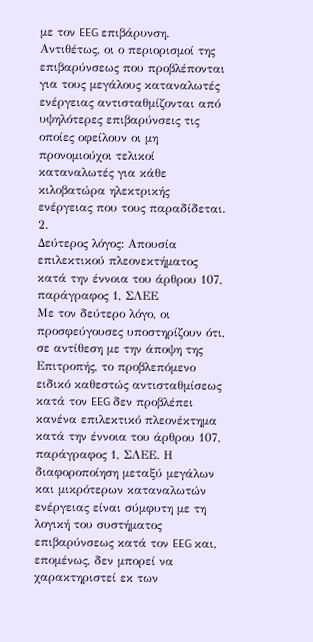με τον EEG επιβάρυνση. Αντιθέτως, οι ο περιορισμοί της επιβαρύνσεως που προβλέπονται για τους μεγάλους καταναλωτές ενέργειας αντισταθμίζονται από υψηλότερες επιβαρύνσεις τις οποίες οφείλουν οι μη προνομιούχοι τελικοί καταναλωτές για κάθε κιλοβατώρα ηλεκτρικής ενέργειας που τους παραδίδεται.
2.
Δεύτερος λόγος: Απουσία επιλεκτικού πλεονεκτήματος κατά την έννοια του άρθρου 107, παράγραφος 1, ΣΛΕΕ
Με τον δεύτερο λόγο, οι προσφεύγουσες υποστηρίζουν ότι, σε αντίθεση με την άποψη της Επιτροπής, το προβλεπόμενο ειδικό καθεστώς αντισταθμίσεως κατά τον EEG δεν προβλέπει κανένα επιλεκτικό πλεονέκτημα κατά την έννοια του άρθρου 107, παράγραφος 1, ΣΛΕΕ. Η διαφοροποίηση μεταξύ μεγάλων και μικρότερων καταναλωτών ενέργειας είναι σύμφυτη με τη λογική του συστήματος επιβαρύνσεως κατά τον EEG και, επομένως, δεν μπορεί να χαρακτηριστεί εκ των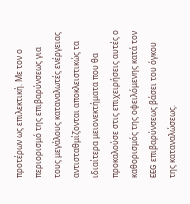προτέρων ως επιλεκτική. Με τον ο περιορισμό της επιβαρύνσεως για τους μεγάλους καταναλωτές ενέργειας αντισταθμίζονται αποκλειστικώς τα ιδιαίτερα μειονεκτήματα που θα προκαλούσε στις επιχειρήσεις αυτές ο καθορισμός της οφειλόμενης κατά τον EEG επιβαρύνσεως βάσει του όγκου της καταναλώσεως.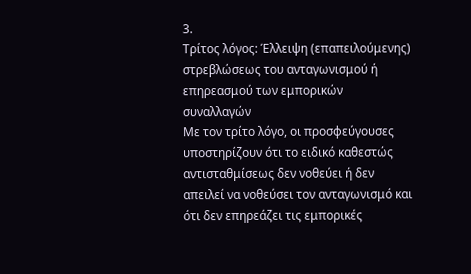3.
Τρίτος λόγος: Έλλειψη (επαπειλούμενης) στρεβλώσεως του ανταγωνισμού ή επηρεασμού των εμπορικών συναλλαγών
Με τον τρίτο λόγο, οι προσφεύγουσες υποστηρίζουν ότι το ειδικό καθεστώς αντισταθμίσεως δεν νοθεύει ή δεν απειλεί να νοθεύσει τον ανταγωνισμό και ότι δεν επηρεάζει τις εμπορικές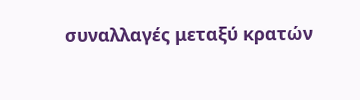συναλλαγές μεταξύ κρατών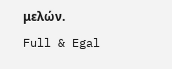μελών.
Full & Egal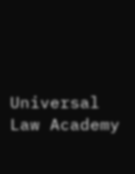Universal Law Academy